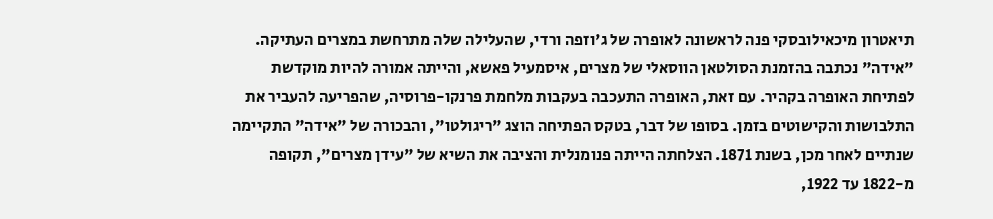תיאטרון מיכאילובסקי פנה לראשונה לאופרה של ג'וזפה ורדי, שהעלילה שלה מתרחשת במצרים העתיקה. "אידה" נכתבה בהזמנת הסולטאן הווסאלי של מצרים, איסמעיל פאשא, והייתה אמורה להיות מוקדשת לפתיחת האופרה בקהיר. עם זאת, האופרה התעכבה בעקבות מלחמת פרנקו-פרוסיה, שהפריעה להעביר את התלבושות והקישוטים בזמן. בסופו של דבר, בטקס הפתיחה הוצג "ריגולטו", והבכורה של "אידה" התקיימה שנתיים לאחר מכן, בשנת 1871. הצלחתה הייתה פנומנלית והציבה את השיא של "עידן מצרים", תקופה מ-1822 עד 1922,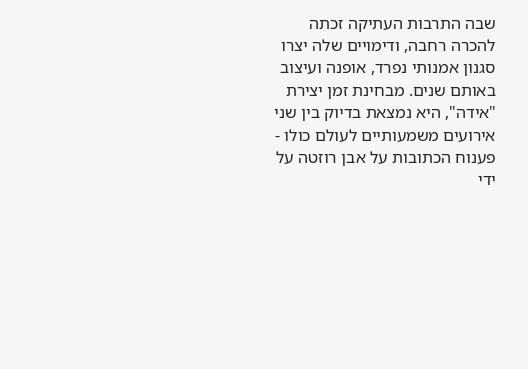שבה התרבות העתיקה זכתה להכרה רחבה, ודימויים שלה יצרו סגנון אמנותי נפרד, אופנה ועיצוב באותם שנים. מבחינת זמן יצירת "אידה", היא נמצאת בדיוק בין שני אירועים משמעותיים לעולם כולו - פענוח הכתובות על אבן רוזטה על ידי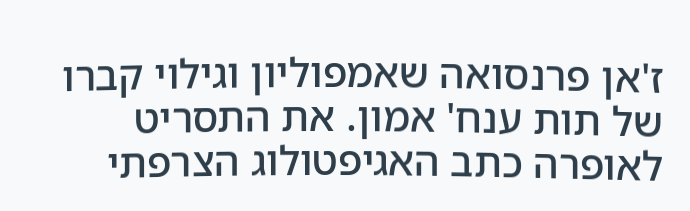ז'אן פרנסואה שאמפוליון וגילוי קברו של תות ענח' אמון. את התסריט לאופרה כתב האגיפטולוג הצרפתי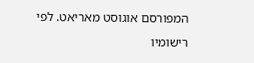המפורסם אוגוסט מאריאט. לפי רישומיו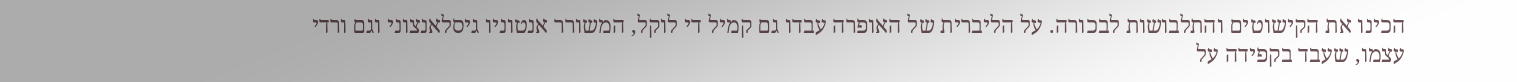הכינו את הקישוטים והתלבושות לבכורה. על הליברית של האופרה עבדו גם קמיל די לוקל, המשורר אנטוניו גיסלאנצוני וגם ורדי עצמו, שעבד בקפידה על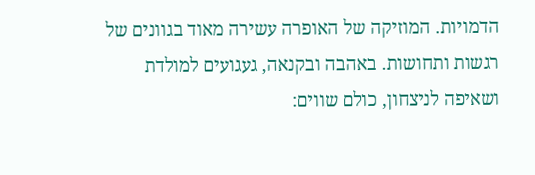הדמויות. המוזיקה של האופרה עשירה מאוד בגוונים של רגשות ותחושות. באהבה ובקנאה, געגועים למולדת ושאיפה לניצחון, כולם שווים: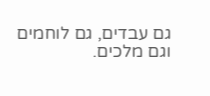גם עבדים, גם לוחמים וגם מלכים.